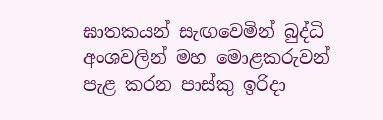ඝාතකයන් සැඟවෙමින් බුද්ධි අංශවලින් මහ මොළකරුවන් පැළ කරන පාස්කු ඉරිදා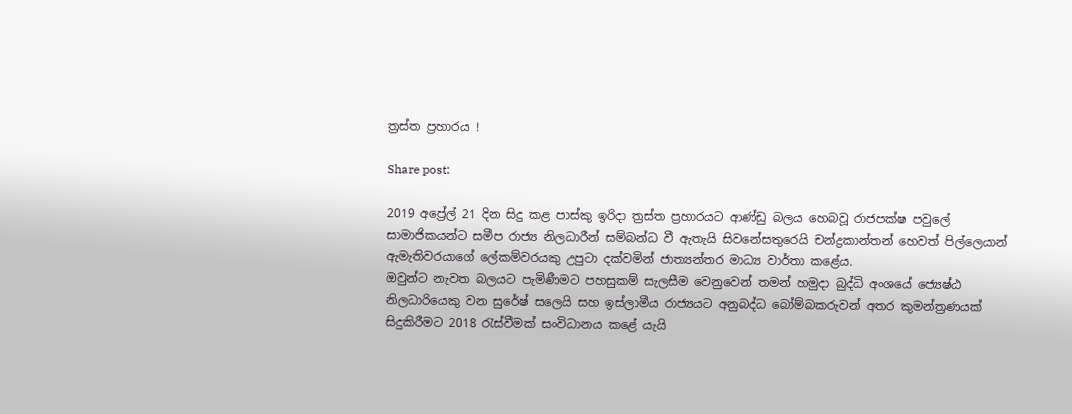ත්‍රස්ත ප්‍රහාරය !

Share post:

2019 අප්‍රේල් 21 දින සිදු කළ පාස්කු ඉරිදා ත්‍රස්ත ප්‍රහාරයට ආණ්ඩු බලය හෙබවූ රාජපක්ෂ පවුලේ සාමාජිකයන්ට සමීප රාජ්‍ය නිලධාරීන් සම්බන්ධ වී ඇතැයි සිවනේසතුරෙයි චන්ද්‍රකාන්තන් හෙවත් පිල්ලෙයාන් ඇමැතිවරයාගේ ලේකම්වරයකු උපුටා දක්වමින් ජාත්‍යන්තර මාධ්‍ය වාර්තා කළේය.
ඔවුන්ට නැවත බලයට පැමිණීමට පහසුකම් සැලසීම වෙනුවෙන් තමන් හමුදා බුද්ධි අංශයේ ජ්‍යෙෂ්ඨ නිලධාරියෙකු වන සුරේෂ් සලෙයි සහ ඉස්ලාමීය රාජ්‍යයට අනුබද්ධ බෝම්බකරුවන් අතර කුමන්ත්‍රණයක් සිදුකිරීමට 2018 රැස්වීමක් සංවිධානය කළේ යැයි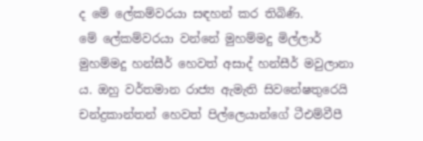ද මේ ලේකම්වරයා සඳහන් කර තිබිණි.
මේ ලේකම්වරයා වන්නේ මුහම්මදු මිල්ලාර් මුහම්මදු හන්සීර් හෙවත් අසාද් හන්සීර් මවුලානා ය. ඔහු වර්තමාන රාජ්‍ය ඇමැති සිවනේෂතුරෙයි චන්ද්‍රකාන්තන් හෙවත් පිල්ලෙයාන්ගේ ටීඑම්වීපී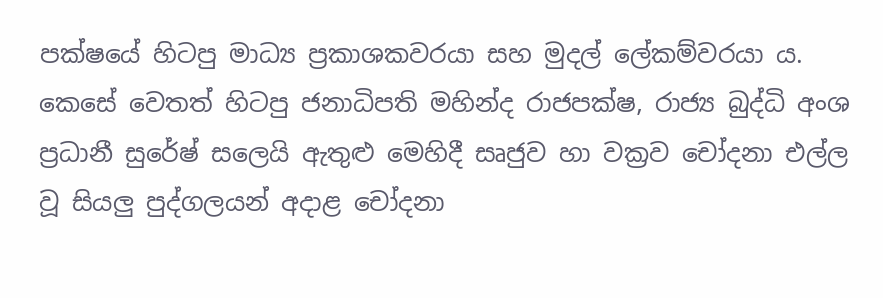පක්ෂයේ හිටපු මාධ්‍ය ප්‍රකාශකවරයා සහ මුදල් ලේකම්වරයා ය.
කෙසේ වෙතත් හිටපු ජනාධිපති මහින්ද රාජපක්ෂ, රාජ්‍ය බුද්ධි අංශ ප්‍රධානී සුරේෂ් සලෙයි ඇතුළු මෙහිදී සෘජුව හා වක්‍රව චෝදනා එල්ල වූ සියලු පුද්ගලයන් අදාළ චෝදනා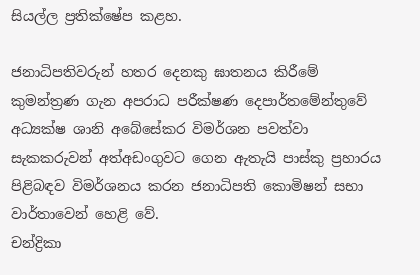සියල්ල ප්‍රතික්ෂේප කළහ.

ජනාධිපතිවරුන් හතර දෙනකු ඝාතනය කිරීමේ කුමන්ත්‍රණ ගැන අපරාධ පරීක්ෂණ දෙපාර්තමේන්තුවේ අධ්‍යක්ෂ ශානි අබේසේකර විමර්ශන පවත්වා සැකකරුවන් අත්අඩංගුවට ගෙන ඇතැයි පාස්කු ප්‍රහාරය පිළිබඳව විමර්ශනය කරන ජනාධිපති කොමිෂන් සභා වාර්තාවෙන් හෙළි වේ.
චන්ද්‍රිකා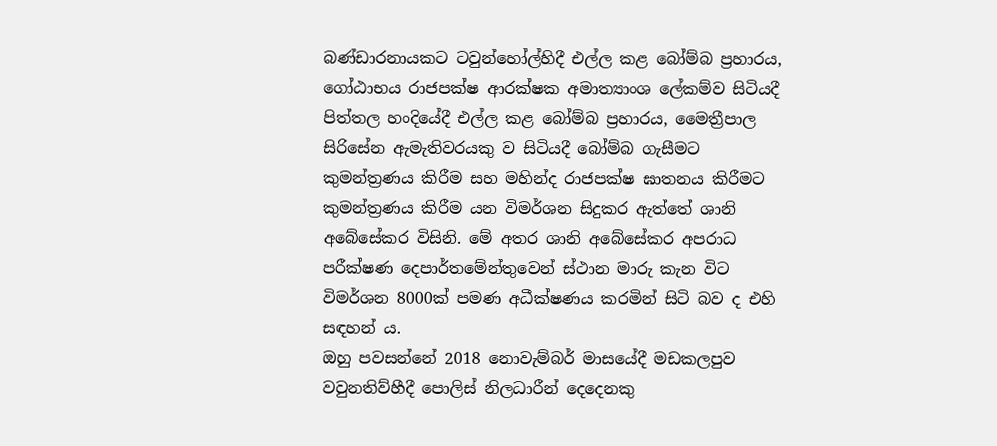බණ්ඩාරනායකට ටවුන්හෝල්හිදී එල්ල කළ බෝම්බ ප්‍රහාරය, ගෝඨාභය රාජපක්ෂ ආරක්ෂක අමාත්‍යාංශ ලේකම්ව සිටියදී පිත්තල හංදියේදී එල්ල කළ බෝම්බ ප්‍රහාරය, මෛත්‍රීපාල සිරිසේන ඇමැතිවරයකු ව සිටියදී බෝම්බ ගැසීමට කුමන්ත්‍රණය කිරීම සහ මහින්ද රාජපක්ෂ ඝාතනය කිරීමට කුමන්ත්‍රණය කිරීම යන විමර්ශන සිදුකර ඇත්තේ ශානි අබේසේකර විසිනි. මේ අතර ශානි අබේසේකර අපරාධ පරීක්ෂණ දෙපාර්තමේන්තුවෙන් ස්ථාන මාරු කැන විට විමර්ශන 8000ක් පමණ අධීක්ෂණය කරමින් සිටි බව ද එහි සඳහන් ය.
ඔහු පවසන්නේ 2018 නොවැම්බර් මාසයේදී මඩකලපුව වවුනතිව්හීදී පොලිස් නිලධාරීන් දෙදෙනකු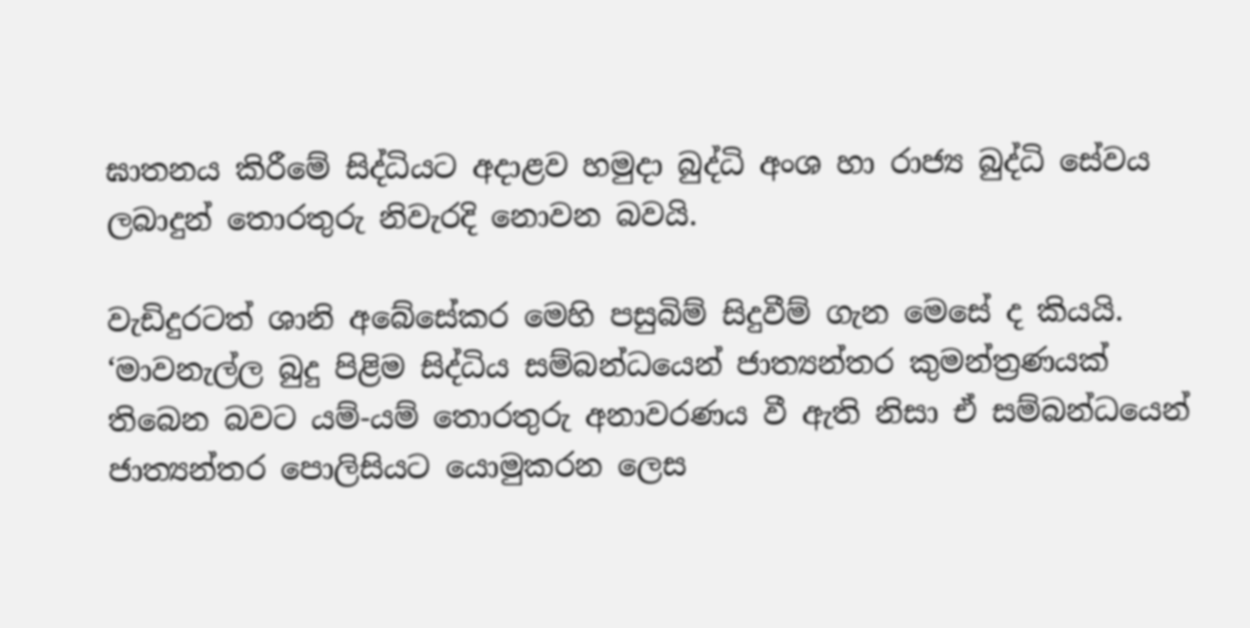ඝාතනය කිරීමේ සිද්ධියට අදාළව හමුදා බුද්ධි අංශ හා රාජ්‍ය බුද්ධි සේවය ලබාදුන් තොරතුරු නිවැරදි නොවන බවයි.

වැඩිදුරටත් ශානි අබේසේකර මෙහි පසුබිම් සිදුවීම් ගැන මෙසේ ද කියයි.
‘මාවනැල්ල බුදු පිළිම සිද්ධිය සම්බන්ධයෙන් ජාත්‍යන්තර කුමන්ත්‍රණයක් තිබෙන බවට යම්-යම් තොරතුරු අනාවරණය වී ඇති නිසා ඒ සම්බන්ධයෙන් ජාත්‍යන්තර පොලිසියට යොමුකරන ලෙස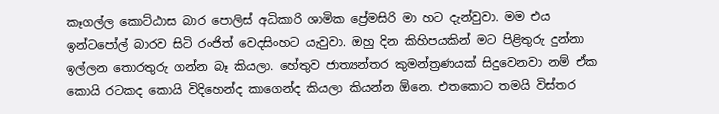කෑගල්ල කොට්ඨාස බාර පොලිස් අධිකාරි ශාමික ප්‍රේමසිරි මා හට දැන්වුවා. මම එය ඉන්ටපෝල් බාරව සිටි රංජිත් වෙදසිංහට යැවුවා. ඔහු දින කිහිපයකින් මට පිළිතුරු දුන්නා ඉල්ලන තොරතුරු ගන්න බෑ කියලා. හේතුව ජාත්‍යන්තර කුමන්ත්‍රණයක් සිදුවෙනවා නම් ඒක කොයි රටකද කොයි විදිහෙන්ද කාගෙන්ද කියලා කියන්න ඕනෙ. එතකොට තමයි විස්තර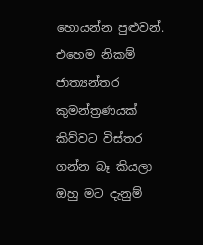හොයන්න පුළුවන්. එහෙම නිකම් ජාත්‍යන්තර කුමන්ත්‍රණයක් කිව්වට විස්තර ගන්න බෑ කියලා ඔහු මට දැනුම්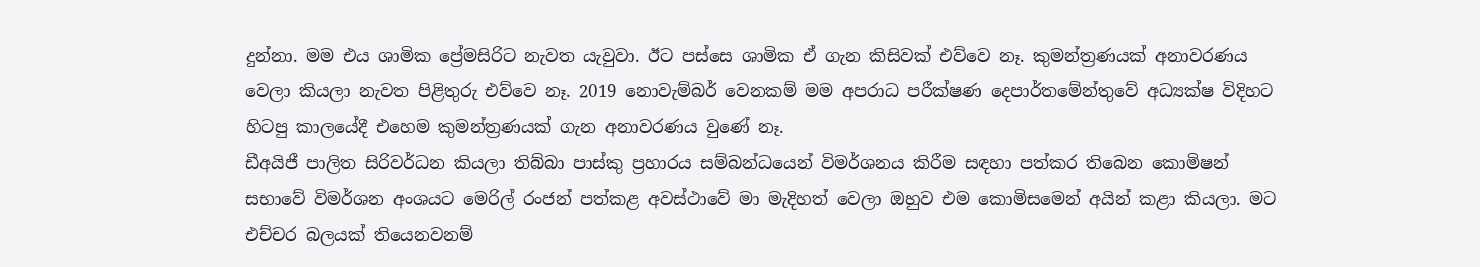දුන්නා. මම එය ශාමික ප්‍රේමසිරිට නැවත යැවුවා. ඊට පස්සෙ ශාමික ඒ ගැන කිසිවක් එව්වෙ නෑ. කුමන්ත්‍රණයක් අනාවරණය වෙලා කියලා නැවත පිළිතුරු එව්වෙ නෑ. 2019 නොවැම්බර් වෙනකම් මම අපරාධ පරීක්ෂණ දෙපාර්තමේන්තුවේ අධ්‍යක්ෂ විදිහට හිටපු කාලයේදී එහෙම කුමන්ත්‍රණයක් ගැන අනාවරණය වුණේ නෑ.
ඩීඅයිජී පාලිත සිරිවර්ධන කියලා තිබ්බා පාස්කු ප්‍රහාරය සම්බන්ධයෙන් විමර්ශනය කිරීම සඳහා පත්කර තිබෙන කොමිෂන් සභාවේ විමර්ශන අංශයට මෙරිල් රංජන් පත්කළ අවස්ථාවේ මා මැදිහත් වෙලා ඔහුව එම කොමිසමෙන් අයින් කළා කියලා. මට එච්චර බලයක් තියෙනවනම්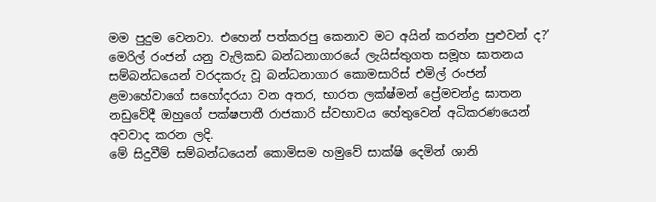මම පුදුම වෙනවා. එහෙන් පත්කරපු කෙනාව මට අයින් කරන්න පුළුවන් ද?’
මෙරිල් රංජන් යනු වැලිකඩ බන්ධනාගාරයේ ලැයිස්තුගත සමූහ ඝාතනය සම්බන්ධයෙන් වරදකරු වූ බන්ධනාගාර කොමසාරිස් එමිල් රංජන් ළමාහේවාගේ සහෝදරයා වන අතර, භාරත ලක්ෂ්මන් ප්‍රේමචන්ද්‍ර ඝාතන නඩුවේදී ඔහුගේ පක්ෂපාතී රාජකාරි ස්වභාවය හේතුවෙන් අධිකරණයෙන් අවවාද කරන ලදි.
මේ සිදුවීම් සම්බන්ධයෙන් කොමිසම හමුවේ සාක්ෂි දෙමින් ශානි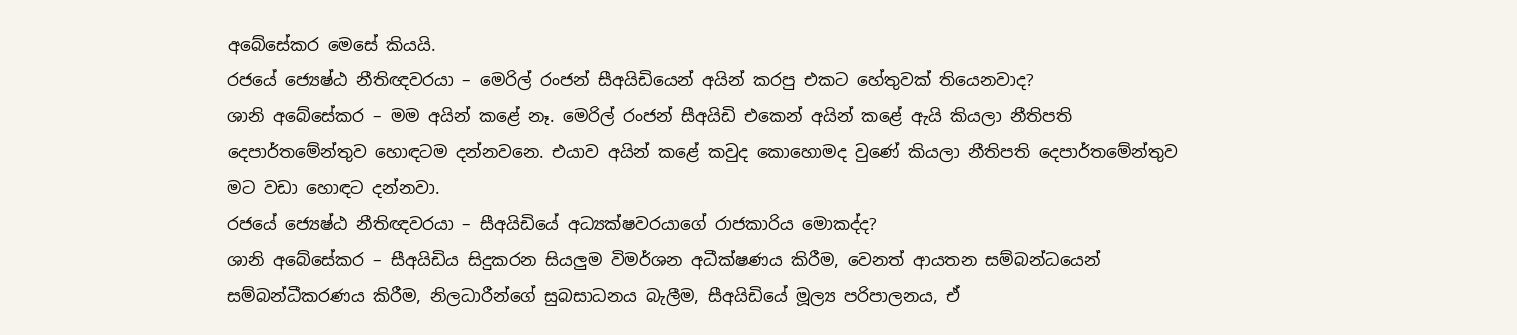අබේසේකර මෙසේ කියයි.
රජයේ ජ්‍යෙෂ්ඨ නීතිඥවරයා – මෙරිල් රංජන් සීඅයිඩියෙන් අයින් කරපු එකට හේතුවක් තියෙනවාද?
ශානි අබේසේකර – මම අයින් කළේ නෑ. මෙරිල් රංජන් සීඅයිඩි එකෙන් අයින් කළේ ඇයි කියලා නීතිපති දෙපාර්තමේන්තුව හොඳටම දන්නවනෙ. එයාව අයින් කළේ කවුද කොහොමද වුණේ කියලා නීතිපති දෙපාර්තමේන්තුව මට වඩා හොඳට දන්නවා.
රජයේ ජ්‍යෙෂ්ඨ නීතිඥවරයා – සීඅයිඩියේ අධ්‍යක්ෂවරයාගේ රාජකාරිය මොකද්ද?
ශානි අබේසේකර – සීඅයිඩිය සිදුකරන සියලු‍ම විමර්ශන අධීක්ෂණය කිරීම, වෙනත් ආයතන සම්බන්ධයෙන් සම්බන්ධීකරණය කිරීම, නිලධාරීන්ගේ සුබසාධනය බැලීම, සීඅයිඩියේ මූල්‍ය පරිපාලනය, ඒ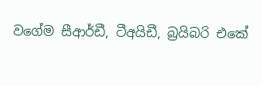වගේම සීආර්ඩී, ටීඅයිඩී, බ්‍රයිබරි එකේ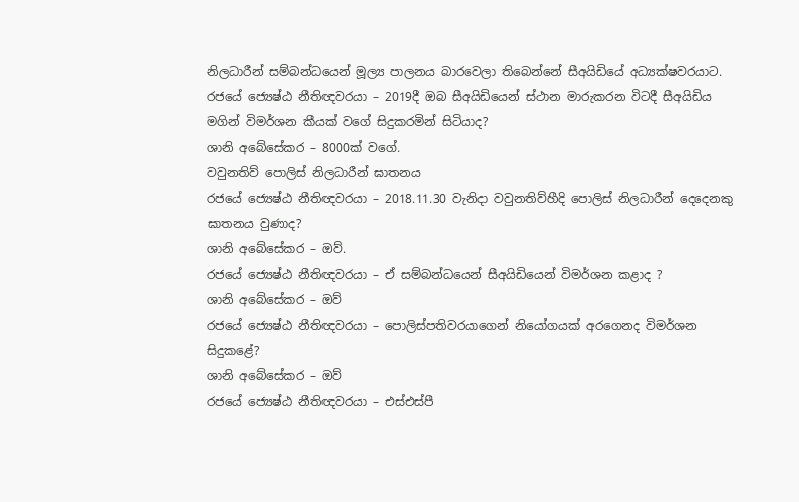නිලධාරීන් සම්බන්ධයෙන් මූල්‍ය පාලනය බාරවෙලා තිබෙන්නේ සීඅයිඩියේ අධ්‍යක්ෂවරයාට.
රජයේ ජ්‍යෙෂ්ඨ නීතිඥවරයා – 2019දී ඔබ සීඅයිඩියෙන් ස්ථාන මාරුකරන විටදී සීඅයිඩිය මගින් විමර්ශන කීයක් වගේ සිදුකරමින් සිටියාද?
ශානි අබේසේකර – 8000ක් වගේ.
වවුනතිව් පොලිස් නිලධාරීන් ඝාතනය
රජයේ ජ්‍යෙෂ්ඨ නීතිඥවරයා – 2018.11.30 වැනිදා වවුනතිව්හීදි පොලිස් නිලධාරීන් දෙදෙනකු ඝාතනය වුණාද?
ශානි අබේසේකර – ඔව්.
රජයේ ජ්‍යෙෂ්ඨ නීතිඥවරයා – ඒ සම්බන්ධයෙන් සීඅයිඩියෙන් විමර්ශන කළාද ?
ශානි අබේසේකර – ඔව්
රජයේ ජ්‍යෙෂ්ඨ නීතිඥවරයා – පොලිස්පතිවරයාගෙන් නියෝගයක් අරගෙනද විමර්ශන සිදුකළේ?
ශානි අබේසේකර – ඔව්
රජයේ ජ්‍යෙෂ්ඨ නීතිඥවරයා – එස්එස්පී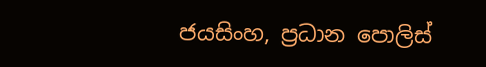ජයසිංහ, ප්‍රධාන පොලිස්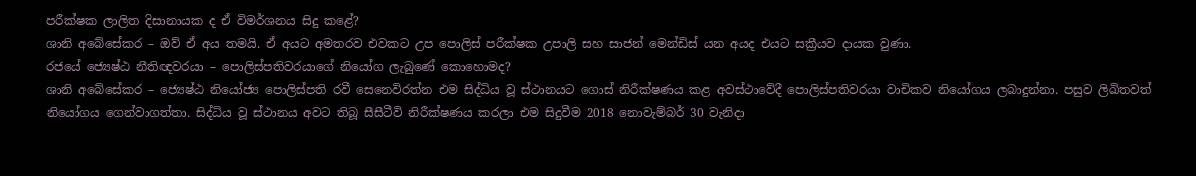පරීක්ෂක ලාලිත දිසානායක ද ඒ විමර්ශනය සිදු කළේ?
ශානි අබේසේකර – ඔව් ඒ අය තමයි. ඒ අයට අමතරව එවකට උප පොලිස් පරීක්ෂක උපාලි සහ සාජන් මෙන්ඩිස් යන අයද එයට සක්‍රීයව දායක වුණා.
රජයේ ජ්‍යෙෂ්ඨ නීතිඥවරයා – පොලිස්පතිවරයාගේ නියෝග ලැබුණේ කොහොමද?
ශානි අබේසේකර – ජ්‍යෙෂ්ඨ නියෝජ්‍ය පොලිස්පති රවී සෙනෙවිරත්න එම සිද්ධිය වූ ස්ථානයට ගොස් නිරීක්ෂණය කළ අවස්ථාවේදී පොලිස්පතිවරයා වාචිකව නියෝගය ලබාදුන්නා. පසුව ලිඛිතවත් නියෝගය ගෙන්වාගත්තා. සිද්ධිය වූ ස්ථානය අවට තිබූ සීසීටීවි නිරීක්ෂණය කරලා එම සිදුවීම 2018 නොවැම්බර් 30 වැනිදා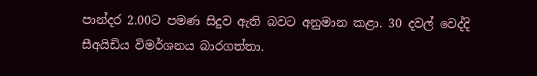පාන්දර 2.00ට පමණ සිදුව ඇති බවට අනුමාන කළා. 30 දවල් වෙද්දි සීඅයිඩිය විමර්ශනය බාරගත්තා.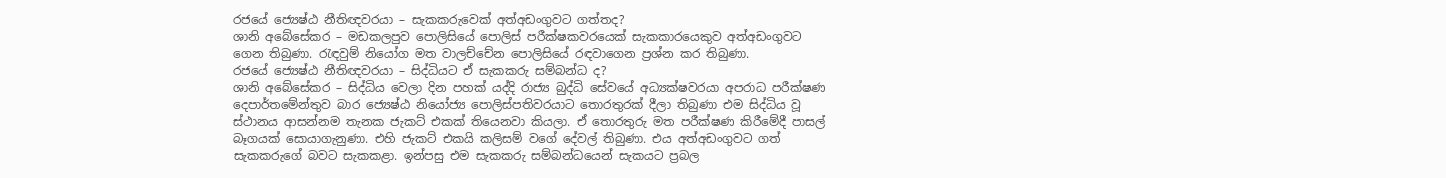රජයේ ජ්‍යෙෂ්ඨ නීතිඥවරයා – සැකකරුවෙක් අත්අඩංගුවට ගත්තද?
ශානි අබේසේකර – මඩකලපුව පොලිසියේ පොලිස් පරීක්ෂකවරයෙක් සැකකාරයෙකුව අත්අඩංගුවට ගෙන තිබුණා. රැඳවුම් නියෝග මත වාලච්චේන පොලිසියේ රඳවාගෙන ප්‍රශ්න කර තිබුණා.
රජයේ ජ්‍යෙෂ්ඨ නීතිඥවරයා – සිද්ධියට ඒ සැකකරු සම්බන්ධ ද?
ශානි අබේසේකර – සිද්ධිය වෙලා දින පහක් යද්දි රාජ්‍ය බුද්ධි සේවයේ අධ්‍යක්ෂවරයා අපරාධ පරීක්ෂණ දෙපාර්තමේන්තුව බාර ජ්‍යෙෂ්ඨ නියෝජ්‍ය පොලිස්පතිවරයාට තොරතුරක් දීලා තිබුණා එම සිද්ධිය වූ ස්ථානය ආසන්නම තැනක ජැකට් එකක් තියෙනවා කියලා. ඒ තොරතුරු මත පරීක්ෂණ කිරීමේදී පාසල් බෑගයක් සොයාගැනුණා. එහි ජැකට් එකයි කලිසම් වගේ දේවල් තිබුණා. එය අත්අඩංගුවට ගත් සැකකරුගේ බවට සැකකළා. ඉන්පසු එම සැකකරු සම්බන්ධයෙන් සැකයට ප්‍රබල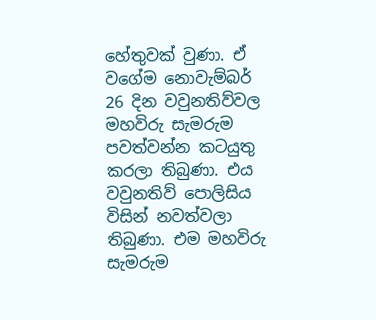හේතුවක් වුණා. ඒ වගේම නොවැම්බර් 26 දින වවුනතිව්වල මහවිරු සැමරුම පවත්වන්න කටයුතු කරලා තිබුණා. එය වවුනතිව් පොලිසිය විසින් නවත්වලා තිබුණා. එම මහවිරු සැමරුම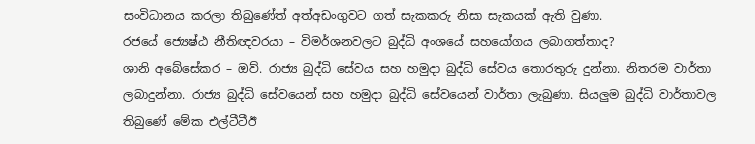සංවිධානය කරලා තිබුණේත් අත්අඩංගුවට ගත් සැකකරු නිසා සැකයක් ඇති වුණා.
රජයේ ජ්‍යෙෂ්ඨ නීතිඥවරයා – විමර්ශනවලට බුද්ධි අංශයේ සහයෝගය ලබාගත්තාද?
ශානි අබේසේකර – ඔව්. රාජ්‍ය බුද්ධි සේවය සහ හමුදා බුද්ධි සේවය තොරතුරු දුන්නා. නිතරම වාර්තා ලබාදුන්නා. රාජ්‍ය බුද්ධි සේවයෙන් සහ හමුදා බුද්ධි සේවයෙන් වාර්තා ලැබුණා. සියලු‍ම බුද්ධි වාර්තාවල තිබුණේ මේක එල්ටීටීඊ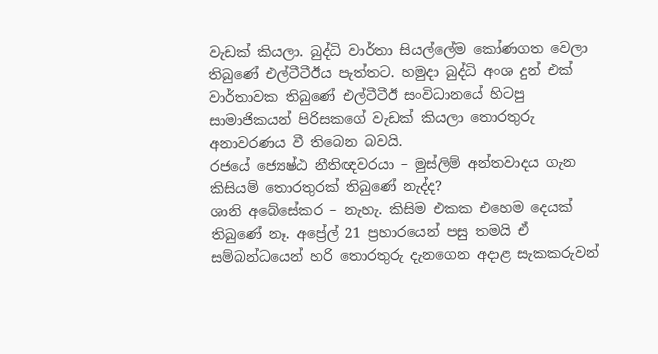වැඩක් කියලා. බුද්ධි වාර්තා සියල්ලේම කෝණගත වෙලා තිබුණේ එල්ටීටීඊය පැත්තට. හමුදා බුද්ධි අංශ දුන් එක් වාර්තාවක තිබුණේ එල්ටීටීඊ සංවිධානයේ හිටපු සාමාජිකයන් පිරිසකගේ වැඩක් කියලා තොරතුරු අනාවරණය වී තිබෙන බවයි.
රජයේ ජ්‍යෙෂ්ඨ නීතිඥවරයා – මුස්ලිම් අන්තවාදය ගැන කිසියම් තොරතුරක් තිබුණේ නැද්ද?
ශානි අබේසේකර – නැහැ. කිසිම එකක එහෙම දෙයක් තිබුණේ නෑ. අප්‍රේල් 21 ප්‍රහාරයෙන් පසු තමයි ඒ සම්බන්ධයෙන් හරි තොරතුරු දැනගෙන අදාළ සැකකරුවන්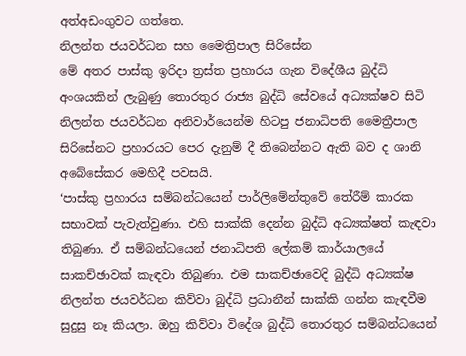අත්අඩංගුවට ගත්තෙ.
නිලන්ත ජයවර්ධන සහ මෛත්‍රිපාල සිරිසේන
මේ අතර පාස්කු ඉරිදා ත්‍රස්ත ප්‍රහාරය ගැන විදේශීය බුද්ධි අංශයකින් ලැබුණු තොරතුර රාජ්‍ය බුද්ධි සේවයේ අධ්‍යක්ෂව සිටි නිලන්ත ජයවර්ධන අනිවාර්යෙන්ම හිටපු ජනාධිපති මෛත්‍රීපාල සිරිසේනට ප්‍රහාරයට පෙර දැනුම් දී තිබෙන්නට ඇති බව ද ශානි අබේසේකර මෙහිදී පවසයි.
‘පාස්කු ප්‍රහාරය සම්බන්ධයෙන් පාර්ලිමේන්තුවේ තේරීම් කාරක සභාවක් පැවැත්වුණා. එහි සාක්කි දෙන්න බුද්ධි අධ්‍යක්ෂත් කැඳවා තිබුණා. ඒ සම්බන්ධයෙන් ජනාධිපති ලේකම් කාර්යාලයේ සාකච්ඡාවක් කැඳවා තිබුණා. එම සාකච්ඡාවෙදි බුද්ධි අධ්‍යක්ෂ නිලන්ත ජයවර්ධන කිව්වා බුද්ධි ප්‍රධානීන් සාක්කි ගන්න කැඳවීම සුදුසු නෑ කියලා. ඔහු කිව්වා විදේශ බුද්ධි තොරතුර සම්බන්ධයෙන්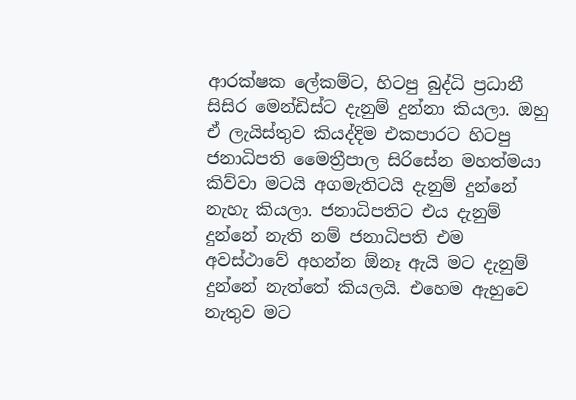ආරක්ෂක ලේකම්ට, හිටපු බුද්ධි ප්‍රධානී සිසිර මෙන්ඩිස්ට දැනුම් දුන්නා කියලා. ඔහු ඒ ලැයිස්තුව කියද්දිම එකපාරට හිටපු ජනාධිපති මෛත්‍රීපාල සිරිසේන මහත්මයා කිව්වා මටයි අගමැතිටයි දැනුම් දුන්නේ නැහැ කියලා. ජනාධිපතිට එය දැනුම් දුන්නේ නැති නම් ජනාධිපති එම අවස්ථාවේ අහන්න ඕනෑ ඇයි මට දැනුම් දුන්නේ නැත්තේ කියලයි. එහෙම ඇහුවෙ නැතුව මට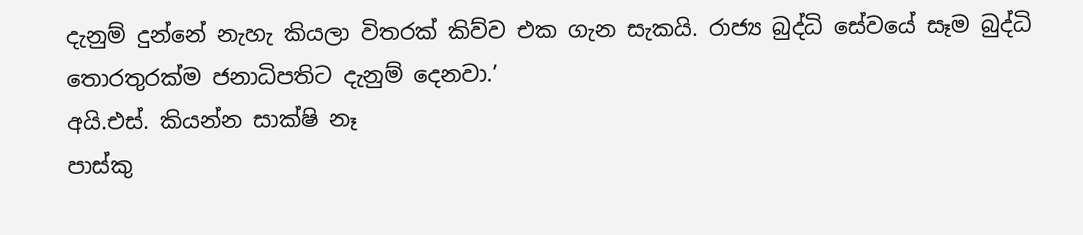දැනුම් දුන්නේ නැහැ කියලා විතරක් කිව්ව එක ගැන සැකයි. රාජ්‍ය බුද්ධි සේවයේ සෑම බුද්ධි තොරතුරක්ම ජනාධිපතිට දැනුම් දෙනවා.’
අයි.එස්. කියන්න සාක්ෂි නෑ
පාස්කු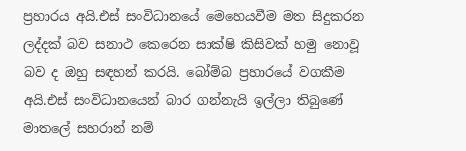ප්‍රහාරය අයි.එස් සංවිධානයේ මෙහෙයවීම මත සිදුකරන ලද්දක් බව සනාථ කෙරෙන සාක්ෂි කිසිවක් හමු නොවූ බව ද ඔහු සඳහන් කරයි. බෝම්බ ප්‍රහාරයේ වගකීම අයි.එස් සංවිධානයෙන් බාර ගන්නැයි ඉල්ලා තිබුණේ මාතලේ සහරාන් නම්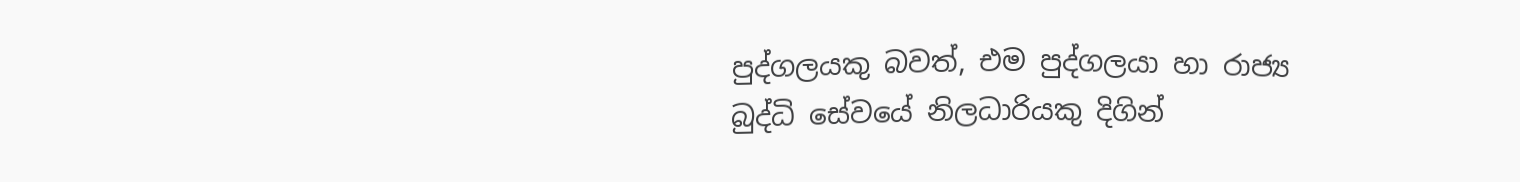පුද්ගලයකු බවත්, එම පුද්ගලයා හා රාජ්‍ය බුද්ධි සේවයේ නිලධාරියකු දිගින්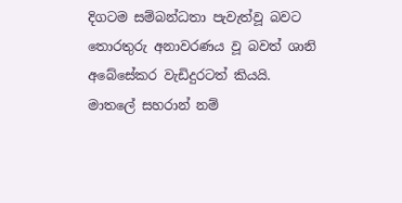දිගටම සම්බන්ධතා පැවැත්වූ බවට තොරතුරු අනාවරණය වූ බවත් ශානි අබේසේකර වැඩිදුරටත් කියයි.
මාතලේ සහරාන් නම්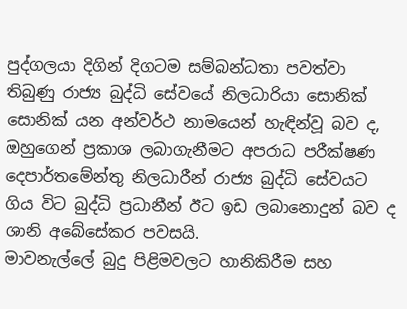පුද්ගලයා දිගින් දිගටම සම්බන්ධතා පවත්වා තිබුණු රාජ්‍ය බුද්ධි සේවයේ නිලධාරියා සොනික් සොනික් යන අන්වර්ථ නාමයෙන් හැඳින්වූ බව ද, ඔහුගෙන් ප්‍රකාශ ලබාගැනීමට අපරාධ පරීක්ෂණ දෙපාර්තමේන්තු නිලධාරීන් රාජ්‍ය බුද්ධි සේවයට ගිය විට බුද්ධි ප්‍රධානීන් ඊට ඉඩ ලබානොදුන් බව ද ශානි අබේසේකර පවසයි.
මාවනැල්ලේ බුදු පිළිමවලට හානිකිරීම සහ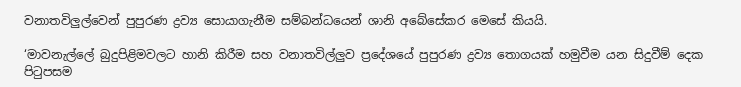වනාතවිලුල්වෙන් පුපුරණ ද්‍රව්‍ය සොයාගැනීම සම්බන්ධයෙන් ශානි අබේසේකර මෙසේ කියයි.

‘මාවනැල්ලේ බුදුපිළිමවලට හානි කිරීම සහ වනාතවිල්ලු‍ව ප්‍රදේශයේ පුපුරණ ද්‍රව්‍ය තොගයක් හමුවීම යන සිදුවීම් දෙක පිටුපසම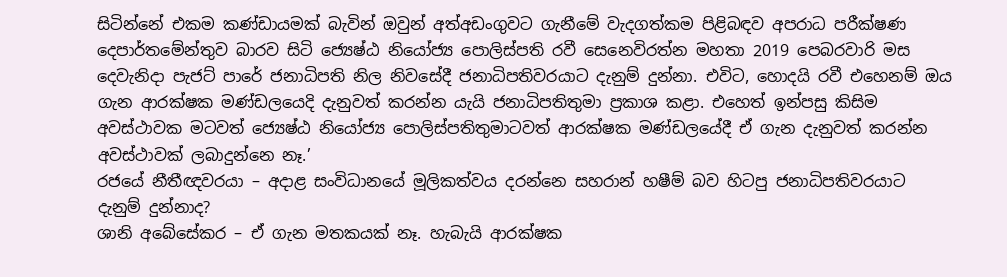සිටින්නේ එකම කණ්ඩායමක් බැවින් ඔවුන් අත්අඩංගුවට ගැනීමේ වැදගත්කම පිළිබඳව අපරාධ පරීක්ෂණ දෙපාර්තමේන්තුව බාරව සිටි ජ්‍යෙෂ්ඨ නියෝජ්‍ය පොලිස්පති රවී සෙනෙවිරත්න මහතා 2019 පෙබරවාරි මස දෙවැනිදා පැජට් පාරේ ජනාධිපති නිල නිවසේදී ජනාධිපතිවරයාට දැනුම් දුන්නා. එවිට, හොදයි රවී එහෙනම් ඔය ගැන ආරක්ෂක මණ්ඩලයෙදි දැනුවත් කරන්න යැයි ජනාධිපතිතුමා ප්‍රකාශ කළා. එහෙත් ඉන්පසු කිසිම අවස්ථාවක මටවත් ජ්‍යෙෂ්ඨ නියෝජ්‍ය පොලිස්පතිතුමාටවත් ආරක්ෂක මණ්ඩලයේදී ඒ ගැන දැනුවත් කරන්න අවස්ථාවක් ලබාදුන්නෙ නෑ.’
රජයේ නීතීඥවරයා – අදාළ සංවිධානයේ මූලිකත්වය දරන්නෙ සහරාන් හෂීම් බව හිටපු ජනාධිපතිවරයාට දැනුම් දුන්නාද?
ශානි අබේසේකර – ඒ ගැන මතකයක් නෑ. හැබැයි ආරක්ෂක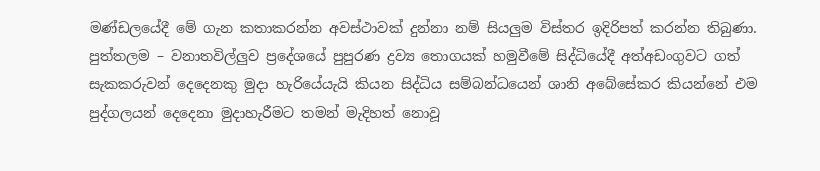මණ්ඩලයේදී මේ ගැන කතාකරන්න අවස්ථාවක් දුන්නා නම් සියලු‍ම විස්තර ඉදිරිපත් කරන්න තිබුණා.
පුත්තලම – වනාතවිල්ලු‍ව ප්‍රදේශයේ පුපුරණ ද්‍රව්‍ය තොගයක් හමුවීමේ සිද්ධියේදී අත්අඩංගුවට ගත් සැකකරුවන් දෙදෙනකු මුදා හැරියේයැයි කියන සිද්ධිය සම්බන්ධයෙන් ශානි අබේසේකර කියන්නේ එම පුද්ගලයන් දෙදෙනා මුදාහැරීමට තමන් මැදිහත් නොවූ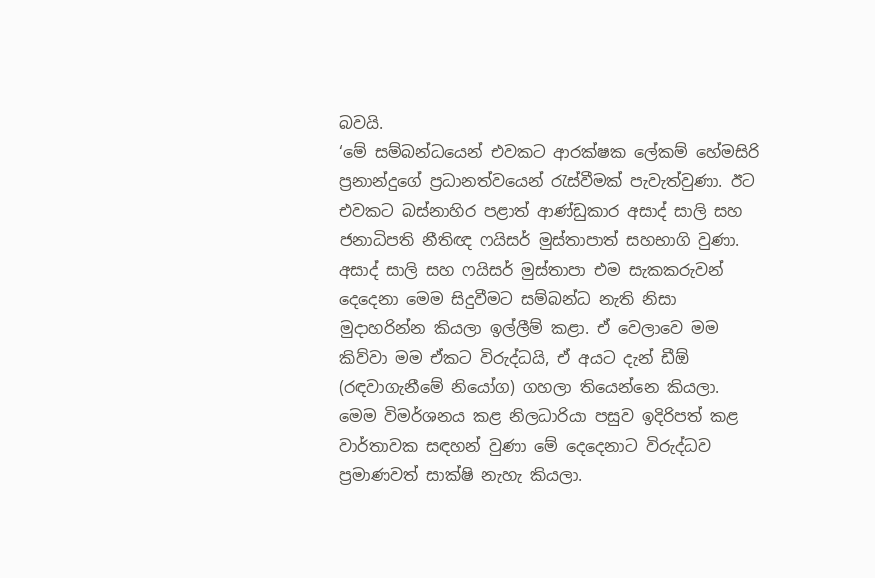බවයි.
‘මේ සම්බන්ධයෙන් එවකට ආරක්ෂක ලේකම් හේමසිරි ප්‍රනාන්දුගේ ප්‍රධානත්වයෙන් රැස්වීමක් පැවැත්වුණා. ඊට එවකට බස්නාහිර පළාත් ආණ්ඩුකාර අසාද් සාලි සහ ජනාධිපති නීතිඥ ෆයිසර් මුස්තාපාත් සහභාගි වුණා. අසාද් සාලි සහ ෆයිසර් මුස්තාපා එම සැකකරුවන් දෙදෙනා මෙම සිදුවීමට සම්බන්ධ නැති නිසා මුදාහරින්න කියලා ඉල්ලීම් කළා. ඒ වෙලාවෙ මම කිව්වා මම ඒකට විරුද්ධයි, ඒ අයට දැන් ඩීඕ (රඳවාගැනීමේ නියෝග) ගහලා තියෙන්නෙ කියලා. මෙම විමර්ශනය කළ නිලධාරියා පසුව ඉදිරිපත් කළ වාර්තාවක සඳහන් වුණා මේ දෙදෙනාට විරුද්ධව ප්‍රමාණවත් සාක්ෂි නැහැ කියලා.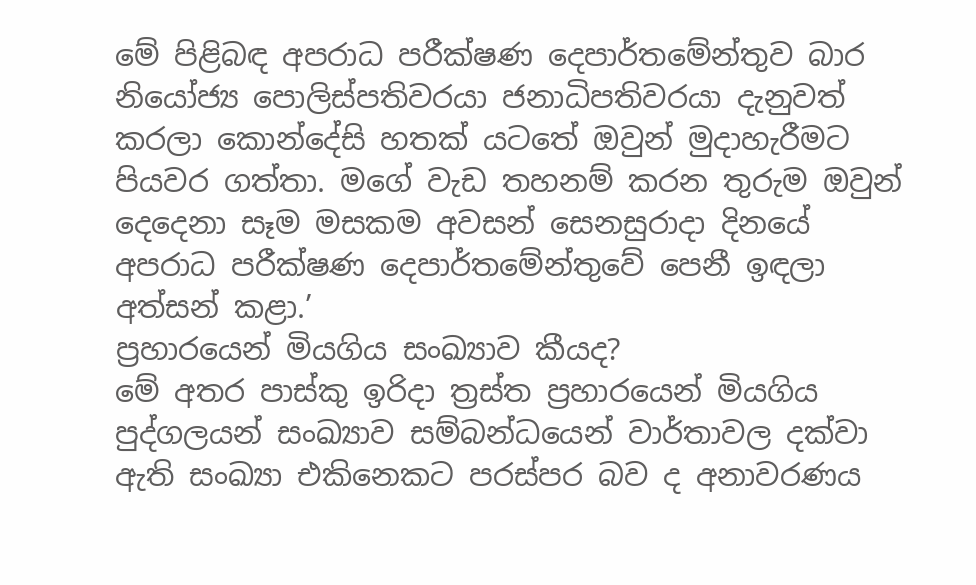මේ පිළිබඳ අපරාධ පරීක්ෂණ දෙපාර්තමේන්තුව බාර නියෝජ්‍ය පොලිස්පතිවරයා ජනාධිපතිවරයා දැනුවත් කරලා කොන්දේසි හතක් යටතේ ඔවුන් මුදාහැරීමට පියවර ගත්තා. මගේ වැඩ තහනම් කරන තුරුම ඔවුන් දෙදෙනා සෑම මසකම අවසන් සෙනසුරාදා දිනයේ අපරාධ පරීක්ෂණ දෙපාර්තමේන්තුවේ පෙනී ඉඳලා අත්සන් කළා.’
ප්‍රහාරයෙන් මියගිය සංඛ්‍යාව කීයද?
මේ අතර පාස්කු ඉරිදා ත්‍රස්ත ප්‍රහාරයෙන් මියගිය පුද්ගලයන් සංඛ්‍යාව සම්බන්ධයෙන් වාර්තාවල දක්වා ඇති සංඛ්‍යා එකිනෙකට පරස්පර බව ද අනාවරණය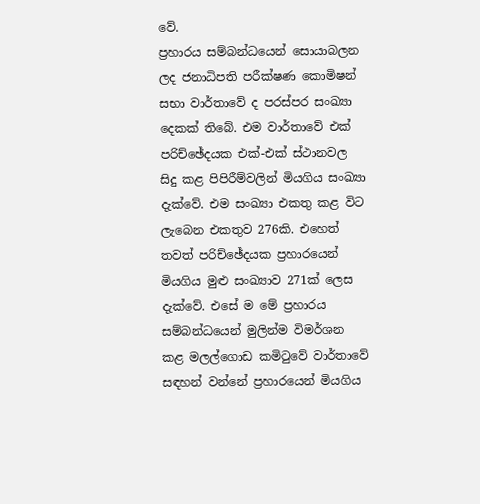වේ.
ප්‍රහාරය සම්බන්ධයෙන් සොයාබලන ලද ජනාධිපති පරීක්ෂණ කොමිෂන් සභා වාර්තාවේ ද පරස්පර සංඛ්‍යා දෙකක් තිබේ. එම වාර්තාවේ එක් පරිච්ඡේදයක එක්-එක් ස්ථානවල සිදු කළ පිපිරීම්වලින් මියගිය සංඛ්‍යා දැක්වේ. එම සංඛ්‍යා එකතු කළ විට ලැබෙන එකතුව 276කි. එහෙත් තවත් පරිච්ඡේදයක ප්‍රහාරයෙන් මියගිය මුළු සංඛ්‍යාව 271ක් ලෙස දැක්වේ. එසේ ම මේ ප්‍රහාරය සම්බන්ධයෙන් මුලින්ම විමර්ශන කළ මලල්ගොඩ කමිටුවේ වාර්තාවේ සඳහන් වන්නේ ප්‍රහාරයෙන් මියගිය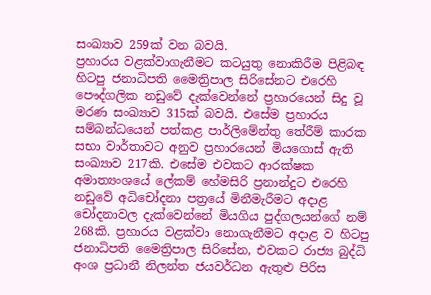සංඛ්‍යාව 259ක් වන බවයි.
ප්‍රහාරය වළක්වාගැනීමට කටයුතු නොකිරීම පිළිබඳ හිටපු ජනාධිපති මෛත්‍රිපාල සිරිසේනට එරෙහි පෞද්ගලික නඩුවේ දැක්වෙන්නේ ප්‍රහාරයෙන් සිදු වූ මරණ සංඛ්‍යාව 315ක් බවයි. එසේම ප්‍රහාරය සම්බන්ධයෙන් පත්කළ පාර්ලිමේන්තු තේරීම් කාරක සභා වාර්තාවට අනුව ප්‍රහාරයෙන් මියගොස් ඇති සංඛ්‍යාව 217කි. එසේම එවකට ආරක්ෂක අමාත්‍යංශයේ ලේකම් හේමසිරි ප්‍රනාන්දුට එරෙහි නඩුවේ අධිචෝදනා පත්‍රයේ මිනීමැරීමට අදාළ චෝදනාවල දැක්වෙන්නේ මියගිය පුද්ගලයන්ගේ නම් 268කි. ප්‍රහාරය වළක්වා නොගැනීමට අදාළ ව හිටපු ජනාධිපති මෛත්‍රිපාල සිරිසේන, එවකට රාජ්‍ය බුද්ධි අංශ ප්‍රධානී නිලන්ත ජයවර්ධන ඇතුළු පිරිස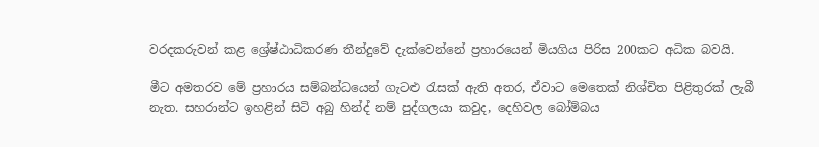වරදකරුවන් කළ ශ්‍රේෂ්ඨාධිකරණ තීන්දුවේ දැක්වෙන්නේ ප්‍රහාරයෙන් මියගිය පිරිස 200කට අධික බවයි.

මීට අමතරව මේ ප්‍රහාරය සම්බන්ධයෙන් ගැටළු රැසක් ඇති අතර, ඒවාට මෙතෙක් නිශ්චිත පිළිතුරක් ලැබී නැත. සහරාන්ට ඉහළින් සිටි අබු හින්ද් නම් පුද්ගලයා කවුද, දෙහිවල බෝම්බය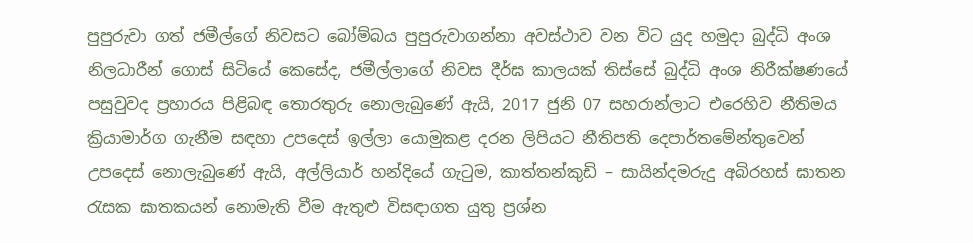පුපුරුවා ගත් ජමීල්ගේ නිවසට බෝම්බය පුපුරුවාගන්නා අවස්ථාව වන විට යුද හමුදා බුද්ධි අංශ නිලධාරීන් ගොස් සිටියේ කෙසේද, ජමීල්ලාගේ නිවස දීර්ඝ කාලයක් තිස්සේ බුද්ධි අංශ නිරීක්ෂණයේ පසුවුවද ප්‍රහාරය පිළිබඳ තොරතුරු නොලැබුණේ ඇයි, 2017 ජුනි 07 සහරාන්ලාට එරෙහිව නීතිමය ක්‍රියාමාර්ග ගැනීම සඳහා උපදෙස් ඉල්ලා යොමුකළ දරන ලිපියට නීතිපති දෙපාර්තමේන්තුවෙන් උපදෙස් නොලැබුණේ ඇයි, අල්ලියාර් හන්දියේ ගැටුම, කාත්තන්කුඩි – සායින්දමරුදු අබිරහස් ඝාතන රැසක ඝාතකයන් නොමැති වීම ඇතුළු විසඳාගත යුතු ප්‍රශ්න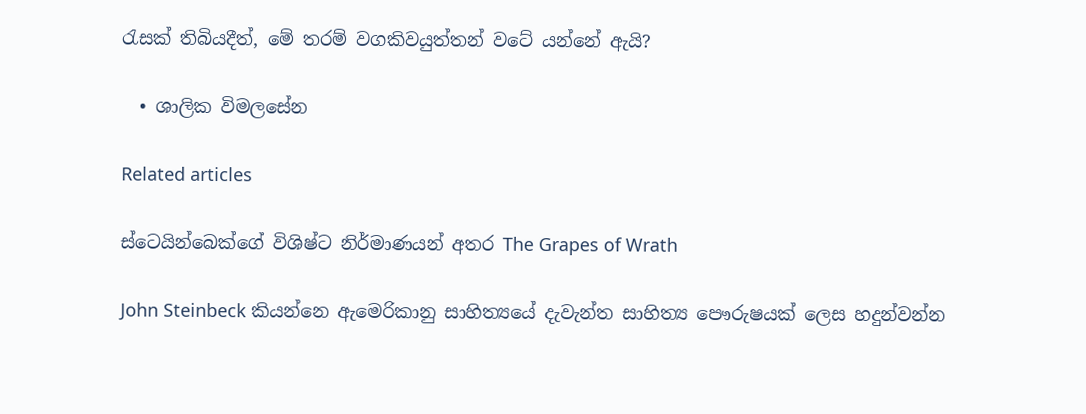රැසක් තිබියදීත්, මේ තරම් වගකිවයුත්තන් වටේ යන්නේ ඇයි?

  • ශාලික විමලසේන

Related articles

ස්ටෙයින්බෙක්ගේ විශිෂ්ට නිර්මාණයන් අතර The Grapes of Wrath

John Steinbeck කියන්නෙ ඇමෙරිකානු සාහිත්‍යයේ දැවැන්ත සාහිත්‍ය පෞරුෂයක් ලෙස හදුන්වන්න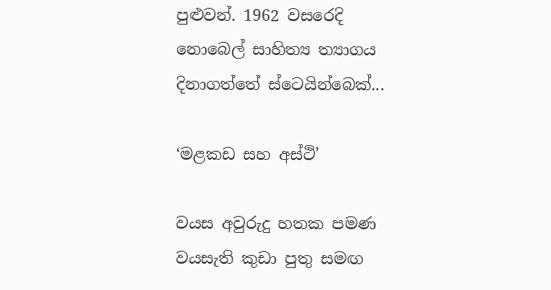පුළුවන්. 1962 වසරෙදි නොබෙල් සාහිත්‍ය ත්‍යාගය දිනාගත්තේ ස්ටෙයින්බෙක්...

‘මළකඩ සහ අස්ථි’

වයස අවුරුදු හතක පමණ වයසැති කුඩා පුතු සමඟ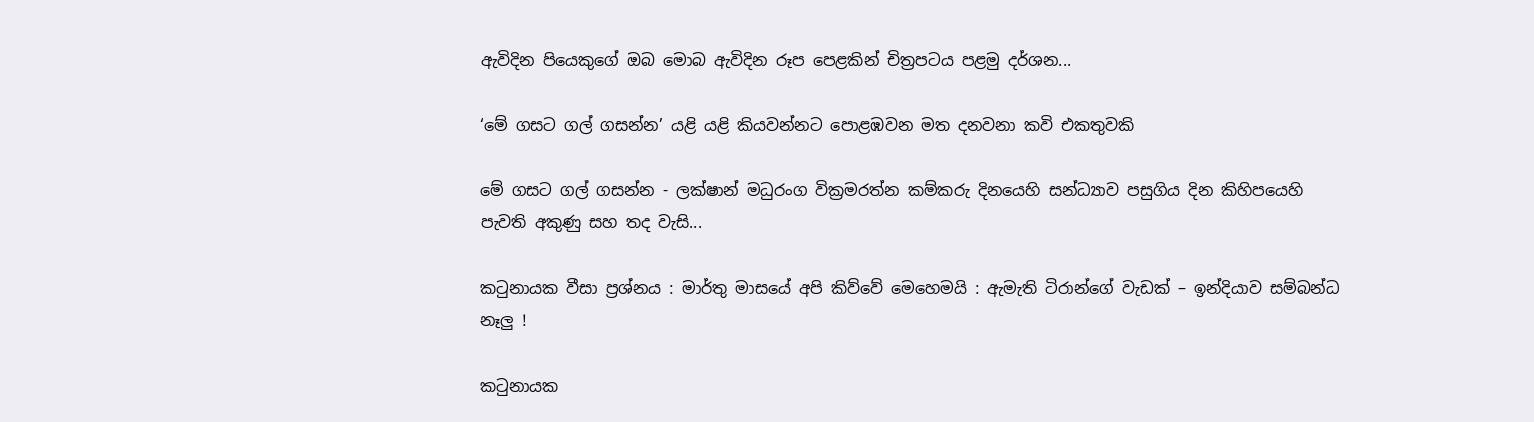ඇවිදින පියෙකුගේ ඔබ මොබ ඇවිදින රූප පෙළකින් චිත්‍රපටය පළමු දර්ශන...

‘මේ ගසට ගල් ගසන්න’ යළි යළි කියවන්නට පොළඹවන මත දනවනා කවි එකතුවකි

මේ ගසට ගල් ගසන්න - ලක්ෂාන් මධුරංග වික්‍රමරත්න කම්කරු දිනයෙහි සන්ධ්‍යාව පසුගිය දින කිහිපයෙහි පැවති අකුණු සහ තද වැසි...

කටුනායක වීසා ප්‍රශ්නය : මාර්තු මාසයේ අපි කිව්වේ මෙහෙමයි : ඇමැති ටිරාන්ගේ වැඩක් – ඉන්දියාව සම්බන්ධ නෑලු !

කටුනායක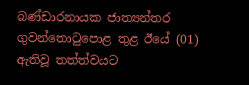බණ්ඩාරනායක ජාත්‍යන්තර ගුවන්තොටුපොළ තුළ ඊයේ (01) ඇතිවූ තත්ත්වයට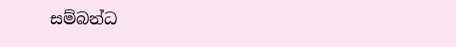සම්බන්ධ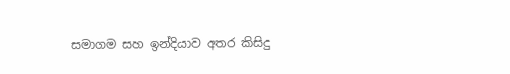සමාගම සහ ඉන්දියාව අතර කිසිදු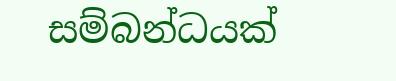සම්බන්ධයක්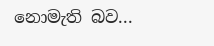නොමැති බව...